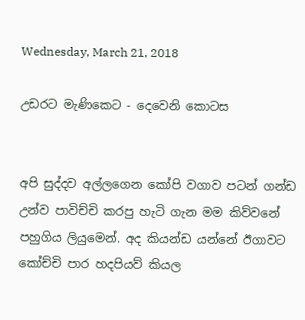Wednesday, March 21, 2018

උඩරට මැණිකෙට - දෙවෙනි කොටස


අපි සුද්දව අල්ලගෙන කෝපි වගාව පටන් ගන්ඩ උන්ව පාවිච්චි කරපු හැටි ගැන මම කිව්වනේ පහුගිය ලියුමෙන්. අද කියන්ඩ යන්නේ ඊගාවට කෝච්චි පාර හදපියව් කියල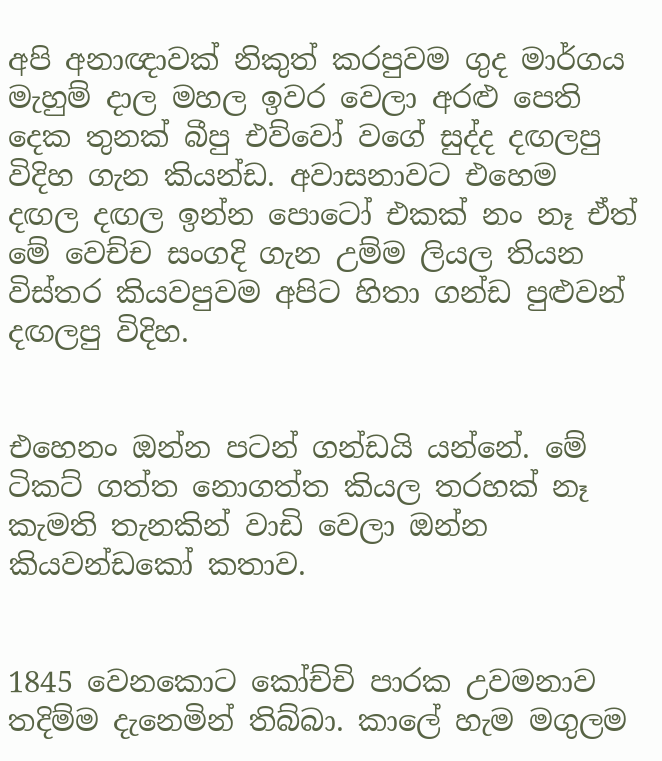අපි අනාඥාවක් නිකුත් කරපුවම ගුද මාර්ගය මැහුම් දාල මහල ඉවර වෙලා අරළු පෙති දෙක තුනක් බීපු එව්වෝ වගේ සුද්ද දඟලපු විදිහ ගැන කියන්ඩ. අවාසනාවට එහෙම දඟල දඟල ඉන්න පොටෝ එකක් නං නෑ ඒත් මේ වෙච්ච සංගදි ගැන උම්ම ලියල තියන විස්තර කියවපුවම අපිට හිතා ගන්ඩ පුළුවන් දඟලපු විදිහ.


එහෙනං ඔන්න පටන් ගන්ඩයි යන්නේ. මේ ටිකට් ගත්ත නොගත්ත කියල තරහක් නෑ කැමති තැනකින් වාඩි වෙලා ඔන්න කියවන්ඩකෝ කතාව.


1845 වෙනකොට කෝච්චි පාරක උවමනාව තදිම්ම දැනෙමින් තිබ්බා. කාලේ හැම මගුලම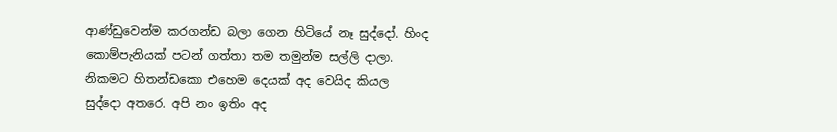ආණ්ඩුවෙන්ම කරගන්ඩ බලා ගෙන හිටියේ නෑ සුද්දෝ. හිංද කොම්පැනියක් පටන් ගත්තා තම තමුන්ම සල්ලි දාලා. නිකමට හිතන්ඩකො එහෙම දෙයක් අද වෙයිද කියල සුද්දො අතරෙ. අපි නං ඉතිං අද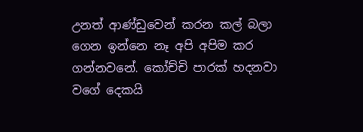උනත් ආණ්ඩුවෙන් කරන කල් බලා ගෙන ඉන්නෙ නෑ අපි අපිම කර ගන්නවනේ. කෝච්චි පාරක් හදනවා වගේ දෙකයි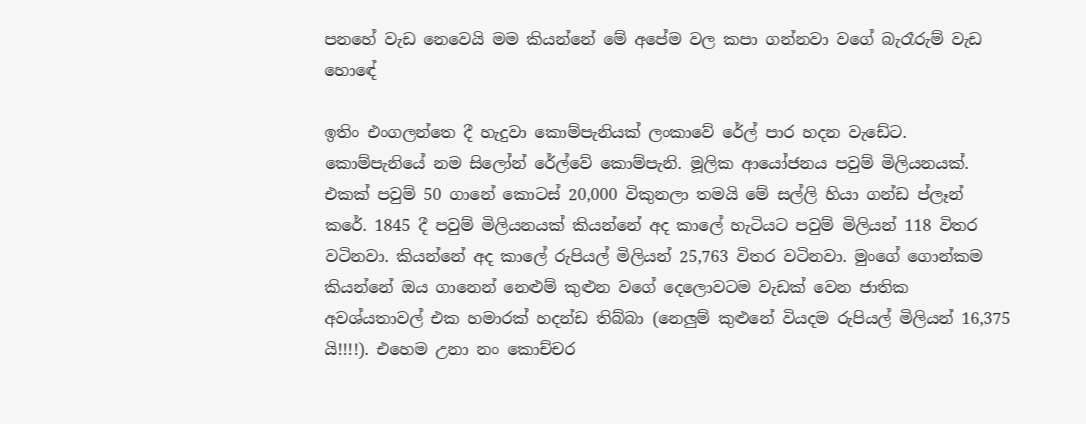පනහේ වැඩ නෙවෙයි මම කියන්නේ මේ අපේම වල කපා ගන්නවා වගේ බැරෑරුම් වැඩ හොඳේ

ඉතිං එංගලන්තෙ දී හැදුවා කොම්පැනියක් ලංකාවේ රේල් පාර හදන වැඩේට. කොම්පැනියේ නම සිලෝන් රේල්වේ කොම්පැනි. මූලික ආයෝජනය පවුම් මිලියනයක්. එකක් පවුම් 50 ගානේ කොටස් 20,000 විකුනලා තමයි මේ සල්ලි හියා ගන්ඩ ප්ලෑන් කරේ. 1845 දී පවුම් මිලියනයක් කියන්නේ අද කාලේ හැටියට පවුම් මිලියන් 118 විතර වටිනවා. කියන්නේ අද කාලේ රුපියල් මිලියන් 25,763 විතර වටිනවා. මුංගේ ගොන්කම කියන්නේ ඔය ගානෙන් නෙළුම් කුළුන වගේ දෙලොවටම වැඩක් වෙන ජාතික අවශ්යතාවල් එක හමාරක් හදන්ඩ තිබ්බා (නෙලුම් කුළුනේ වියදම රුපියල් මිලියන් 16,375 යි!!!!). එහෙම උනා නං කොච්චර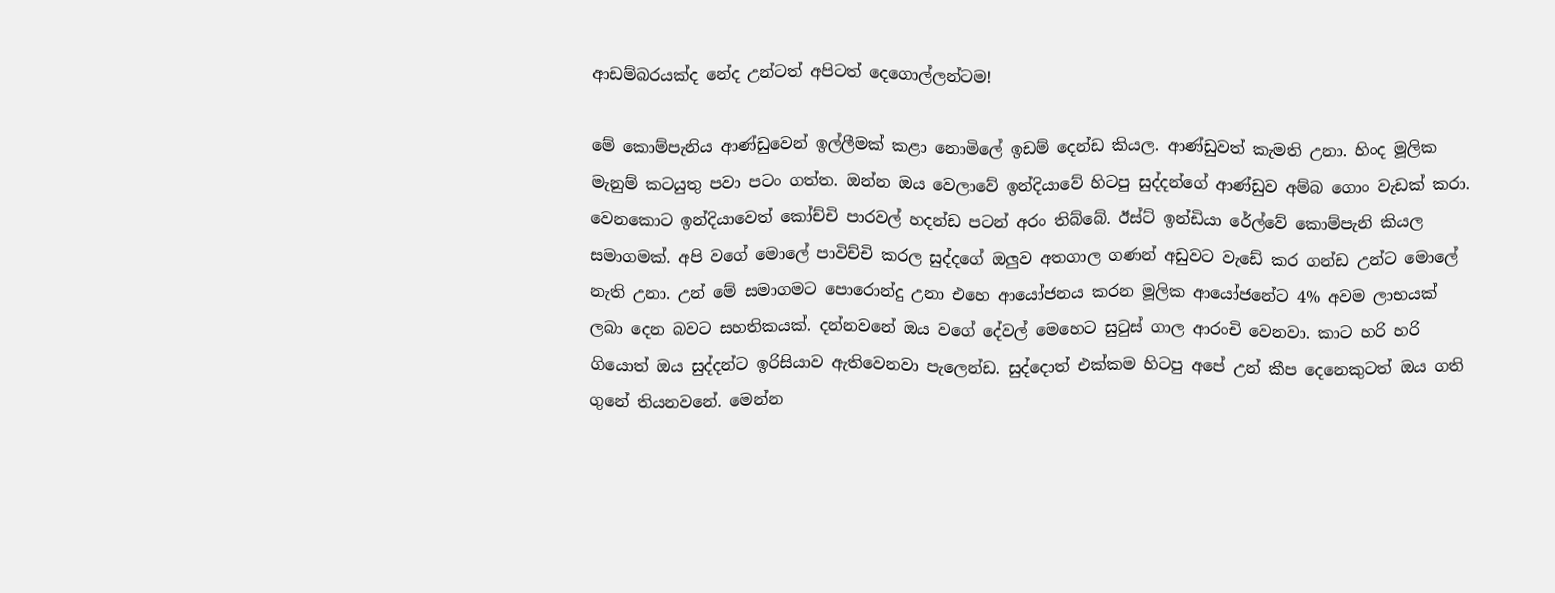ආඩම්බරයක්ද නේද උන්ටත් අපිටත් දෙගොල්ලන්ටම!

මේ කොම්පැනිය ආණ්ඩුවෙන් ඉල්ලීමක් කළා නොමිලේ ඉඩම් දෙන්ඩ කියල. ආණ්ඩුවත් කැමති උනා. හිංද මූලික මැනුම් කටයුතු පවා පටං ගත්ත. ඔන්න ඔය වෙලාවේ ඉන්දියාවේ හිටපු සුද්දන්ගේ ආණ්ඩුව අම්බ ගොං වැඩක් කරා. වෙනකොට ඉන්දියාවෙත් කෝච්චි පාරවල් හදන්ඩ පටන් අරං තිබ්බේ. ඊස්ට් ඉන්ඩියා රේල්වේ කොම්පැනි කියල සමාගමක්. අපි වගේ මොලේ පාවිච්චි කරල සුද්දගේ ඔලුව අතගාල ගණන් අඩුවට වැඩේ කර ගන්ඩ උන්ට මොලේ නැති උනා. උන් මේ සමාගමට පොරොන්දු උනා එහෙ ආයෝජනය කරන මූලික ආයෝජනේට 4% අවම ලාභයක් ලබා දෙන බවට සහතිකයක්. දන්නවනේ ඔය වගේ දේවල් මෙහෙට සුටුස් ගාල ආරංචි වෙනවා. කාට හරි හරි ගියොත් ඔය සුද්දන්ට ඉරිසියාව ඇතිවෙනවා පැලෙන්ඩ. සුද්දොත් එක්කම හිටපු අපේ උන් කීප දෙනෙකුටත් ඔය ගති ගුනේ තියනවනේ. මෙන්න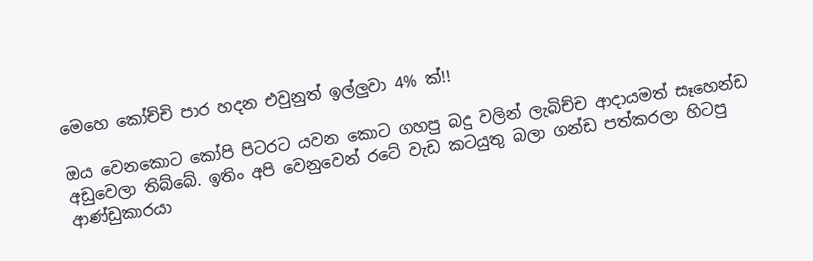මෙහෙ කෝච්චි පාර හදන එවුනුත් ඉල්ලුවා 4% ක්!!

ඔය වෙනකොට කෝපි පිටරට යවන කොට ගහපු බදු වලින් ලැබිච්ච ආදායමත් සෑහෙන්ඩ අඩුවෙලා තිබ්බේ. ඉතිං අපි වෙනුවෙන් රටේ වැඩ කටයුතු බලා ගන්ඩ පත්කරලා හිටපු ආණ්ඩුකාරයා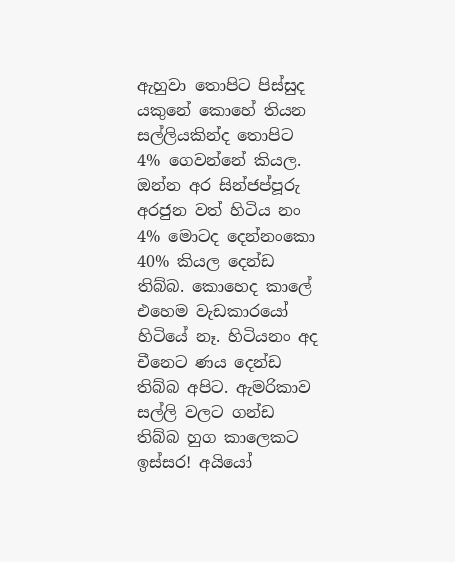ඇහුවා තොපිට පිස්සුද යකුනේ කොහේ තියන සල්ලියකින්ද තොපිට 4% ගෙවන්නේ කියල. ඔන්න අර සින්ජප්පූරු අරජුන වත් හිටිය නං 4% මොටද දෙන්නංකො 40% කියල දෙන්ඩ තිබ්බ. කොහෙද කාලේ එහෙම වැඩකාරයෝ හිටියේ නෑ. හිටියනං අද චීනෙට ණය දෙන්ඩ තිබ්බ අපිට. ඇමරිකාව සල්ලි වලට ගන්ඩ තිබ්බ හුග කාලෙකට ඉස්සර! අයියෝ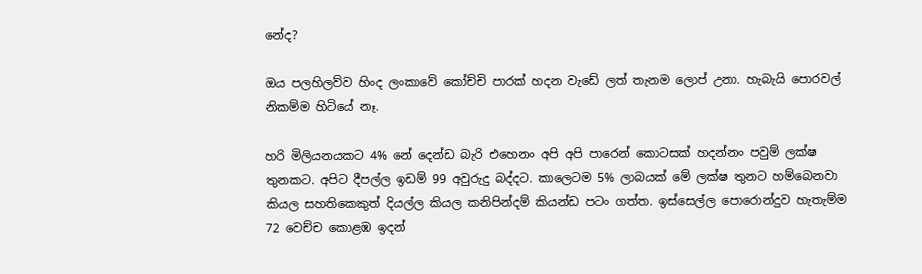නේද?

ඔය පලහිලව්ව හිංද ලංකාවේ කෝච්චි පාරක් හදන වැඩේ ලත් තැනම ලොප් උනා. හැබැයි පොරවල් නිකම්ම හිටියේ නෑ.

හරි මිලියනයකට 4% නේ දෙන්ඩ බැරි එහෙනං අපි අපි පාරෙන් කොටසක් හදන්නං පවුම් ලක්ෂ තුනකට. අපිට දීපල්ල ඉඩම් 99 අවුරුදු බද්දට. කාලෙටම 5% ලාබයක් මේ ලක්ෂ තුනට හම්බෙනවා කියල සහතිකෙකුත් දියල්ල කියල කනිපින්දම් කියන්ඩ පටං ගත්ත. ඉස්සෙල්ල පොරොන්දුව හැතැම්ම 72 වෙච්ච කොළඹ ඉදන්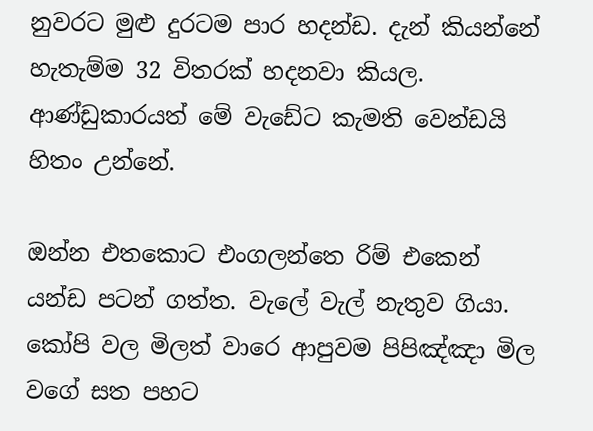නුවරට මුළු දුරටම පාර හදන්ඩ. දැන් කියන්නේ හැතැම්ම 32 විතරක් හදනවා කියල. ආණ්ඩුකාරයත් මේ වැඩේට කැමති වෙන්ඩයි හිතං උන්නේ.

ඔන්න එතකොට එංගලන්තෙ රිම් එකෙන් යන්ඩ පටන් ගත්ත. වැලේ වැල් නැතුව ගියා. කෝපි වල මිලත් වාරෙ ආපුවම පිපිඤ්ඤා මිල වගේ සත පහට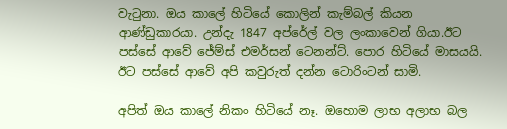වැටුනා. ඔය කාලේ හිටියේ කොලින් කැම්බල් කියන ආණ්ඩුකාරයා. උන්දැ 1847 අප්රේල් වල ලංකාවෙන් ගියා.ඊට පස්සේ ආවේ ජේම්ස් එමර්සන් ටෙනන්ට්. පොර හිටියේ මාසයයි. ඊට පස්සේ ආවේ අපි කවුරුත් දන්න ටොරිංටන් සාමි.

අපිත් ඔය කාලේ නිකං හිටියේ නෑ. ඔහොම ලාභ අලාභ බල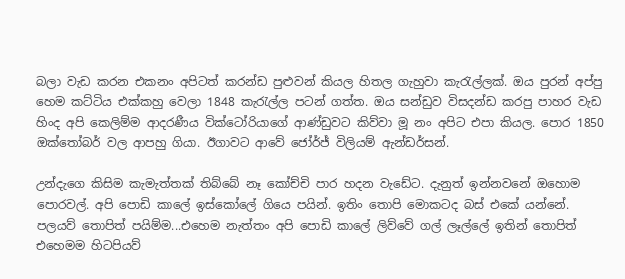බලා වැඩ කරන එකනං අපිටත් කරන්ඩ පුළුවන් කියල හිතල ගැහුවා කැරැල්ලක්. ඔය පුරන් අප්පු හෙම කට්ටිය එක්කහු වෙලා 1848 කැරැල්ල පටන් ගත්ත. ඔය සන්ඩුව විසදන්ඩ කරපු පාහර වැඩ හිංද අපි කෙලිම්ම ආදරණීය වික්ටෝරියාගේ ආණ්ඩුවට කිව්වා මූ නං අපිට එපා කියල. පොර 1850 ඔක්තෝබර් වල ආපහු ගියා. ඊගාවට ආවේ ජෝර්ජ් විලියම් ඇන්ඩර්සන්.

උන්දැගෙ කිසිම කැමැත්තක් තිබ්බේ නෑ කෝච්චි පාර හදන වැඩේට. දැනුත් ඉන්නවනේ ඔහොම පොරවල්. අපි පොඩි කාලේ ඉස්කෝලේ ගියෙ පයින්. ඉතිං තොපි මොකටද බස් එකේ යන්නේ. පලයව් තොපිත් පයිම්ම...එහෙම නැත්තං අපි පොඩි කාලේ ලිව්වේ ගල් ලෑල්ලේ ඉතින් තොපිත් එහෙමම හිටපියව්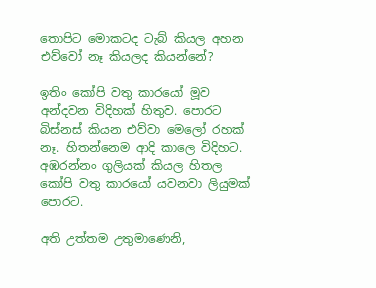තොපිට මොකටද ටැබ් කියල අහන එව්වෝ නෑ කියලද කියන්නේ?

ඉතිං කෝපි වතු කාරයෝ මූව අන්දවන විදිහක් හිතුව. පොරට බිස්නස් කියන එව්වා මෙලෝ රහක් නෑ. හිතන්නෙම ආදි කාලෙ විදිහට. අඹරන්නං ගුලියක් කියල හිතල කෝපි වතු කාරයෝ යවනවා ලියුමක් පොරට.

අති උත්තම උතුමාණෙනි,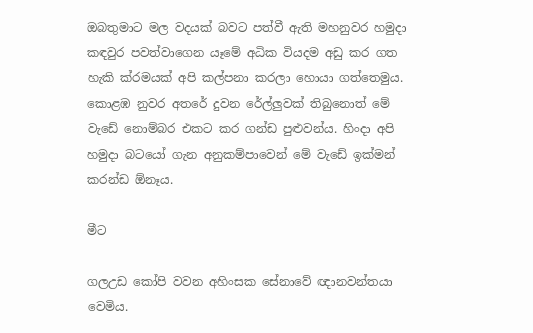ඔබතුමාට මල වදයක් බවට පත්වී ඇති මහනුවර හමුදා කඳවුර පවත්වාගෙන යෑමේ අධික වියදම අඩු කර ගත හැකි ක්රමයක් අපි කල්පනා කරලා හොයා ගත්තෙමුය. කොළඹ නුවර අතරේ දුවන රේල්ලුවක් තිබුනොත් මේ වැඩේ නොම්බර එකට කර ගන්ඩ පුළුවන්ය. හිංදා අපි හමුදා බටයෝ ගැන අනුකම්පාවෙන් මේ වැඩේ ඉක්මන් කරන්ඩ ඕනෑය.

මීට

ගලඋඩ කෝපි වවන අහිංසක සේනාවේ ඥානවන්තයා වෙමිය.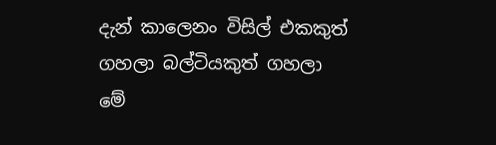දැන් කාලෙනං විසිල් එකකුත් ගහලා බල්ටියකුත් ගහලා මේ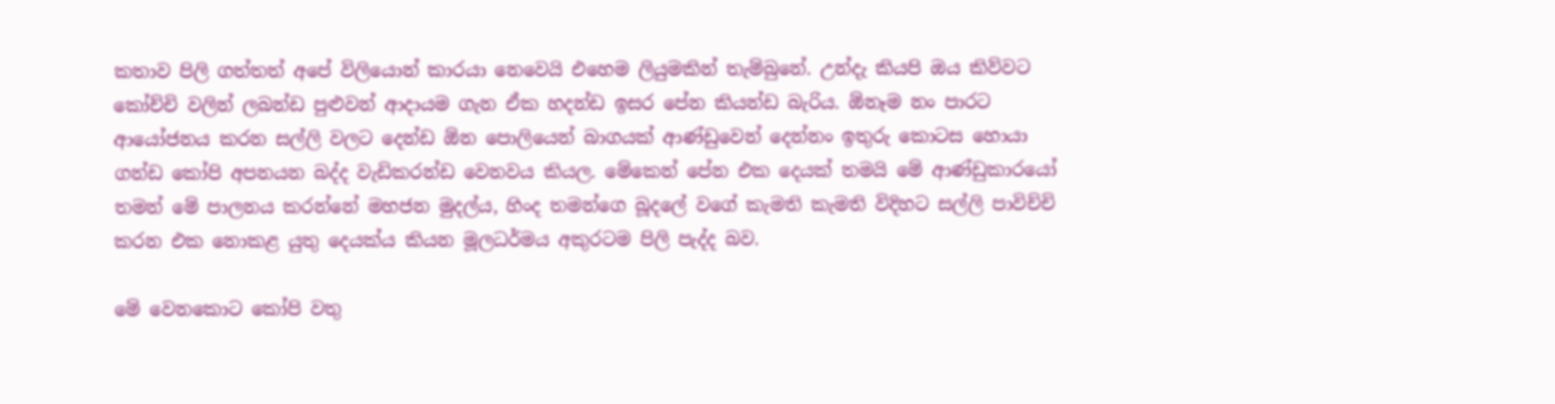කතාව පිලි ගත්තත් අපේ විලියොන් කාරයා නෙවෙයි එහෙම ලියුමකින් තැම්බුනේ. උන්දැ කියපි ඔය කිව්වට කෝච්චි වලින් ලබන්ඩ පුළුවන් ආදායම ගැන ඒක හදන්ඩ ඉසර පේන කියන්ඩ බැරිය. ඕනෑම නං පාරට ආයෝජනය කරන සල්ලි වලට දෙන්ඩ ඕන පොලියෙන් බාගයක් ආණ්ඩුවෙන් දෙන්නං ඉතුරු කොටස හොයා ගන්ඩ කෝපි අපනයන බද්ද වැඩිකරන්ඩ වෙනවය කියල. මේකෙන් පේන එක දෙයක් තමයි මේ ආණ්ඩුකාරයෝ තමන් මේ පාලනය කරන්නේ මහජන මුදල්ය, හිංද තමන්ගෙ බූදලේ වගේ කැමති කැමති විදිහට සල්ලි පාවිච්චි කරන එක නොකළ යුතු දෙයක්ය කියන මූලධර්මය අකුරටම පිලි පැද්ද බව.

මේ වෙනකොට කෝපි වතු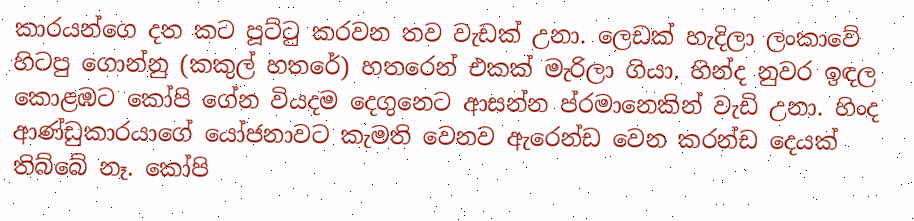කාරයන්ගෙ දත කට පූට්ටු කරවන තව වැඩක් උනා. ලෙඩක් හැදිලා ලංකාවේ හිටපු ගොන්නු (කකුල් හතරේ) හතරෙන් එකක් මැරිලා ගියා. හින්ද නුවර ඉඳල කොළඹට කෝපි ගේන වියදම දෙගුනෙට ආසන්න ප්රමානෙකින් වැඩි උනා. හිංද ආණ්ඩුකාරයාගේ යෝජනාවට කැමති වෙනව ඇරෙන්ඩ වෙන කරන්ඩ දෙයක් තිබ්බේ නෑ. කෝපි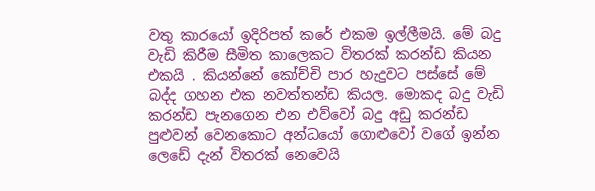වතු කාරයෝ ඉදිරිපත් කරේ එකම ඉල්ලීමයි. මේ බදු වැඩි කිරීම සීමිත කාලෙකට විතරක් කරන්ඩ කියන එකයි . කියන්නේ කෝච්චි පාර හැදුවට පස්සේ මේ බද්ද ගහන එක නවත්තන්ඩ කියල. මොකද බදු වැඩි කරන්ඩ පැනගෙන එන එව්වෝ බදු අඩු කරන්ඩ පුළුවන් වෙනකොට අන්ධයෝ ගොළුවෝ වගේ ඉන්න ලෙඩේ දැන් විතරක් නෙවෙයි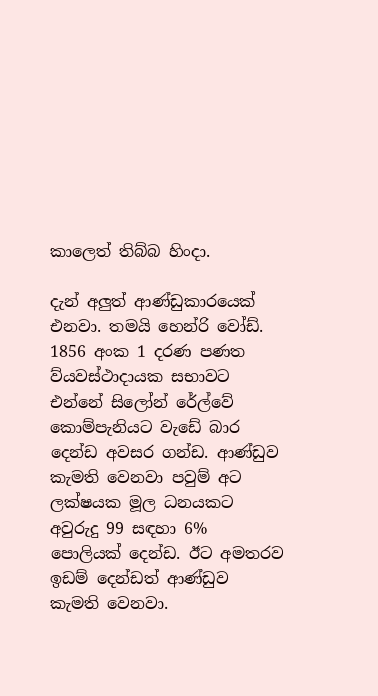කාලෙත් තිබ්බ හිංදා.

දැන් අලුත් ආණ්ඩුකාරයෙක් එනවා. තමයි හෙන්රි වෝඩ්. 1856 අංක 1 දරණ පණත ව්යවස්ථාදායක සභාවට එන්නේ සිලෝන් රේල්වේ කොම්පැනියට වැඩේ බාර දෙන්ඩ අවසර ගන්ඩ. ආණ්ඩුව කැමති වෙනවා පවුම් අට ලක්ෂයක මූල ධනයකට අවුරුදු 99 සඳහා 6% පොලියක් දෙන්ඩ. ඊට අමතරව ඉඩම් දෙන්ඩත් ආණ්ඩුව කැමති වෙනවා.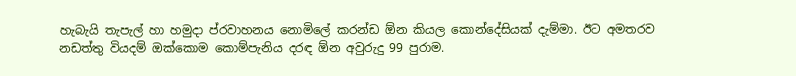හැබැයි තැපැල් හා හමුදා ප්රවාහනය නොමිලේ කරන්ඩ ඕන කියල කොන්දේසියක් දැම්මා. ඊට අමතරව නඩත්තු වියදම් ඔක්කොම කොම්පැනිය දරඳ ඕන අවුරුදු 99 පුරාම.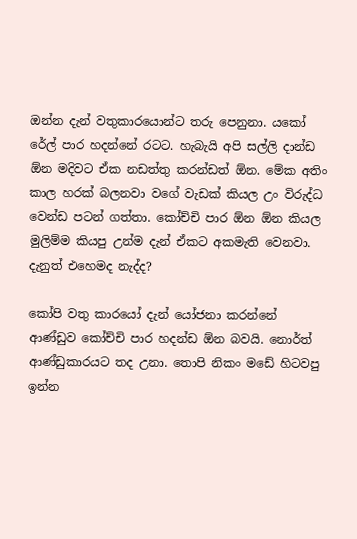ඔන්න දැන් වතුකාරයොන්ට තරු පෙනුනා. යකෝ රේල් පාර හදන්නේ රටට. හැබැයි අපි සල්ලි දාන්ඩ ඕන මදිවට ඒක නඩත්තු කරන්ඩත් ඕන. මේක අතිං කාල හරක් බලනවා වගේ වැඩක් කියල උං විරුද්ධ වෙන්ඩ පටන් ගත්තා. කෝච්චි පාර ඕන ඕන කියල මුලිම්ම කියපු උන්ම දැන් ඒකට අකමැති වෙනවා. දැනුත් එහෙමද නැද්ද?

කෝපි වතු කාරයෝ දැන් යෝජනා කරන්නේ ආණ්ඩුව කෝච්චි පාර හදන්ඩ ඕන බවයි. නොර්ත් ආණ්ඩුකාරයට තද උනා. තොපි නිකං මඩේ හිටවපු ඉන්න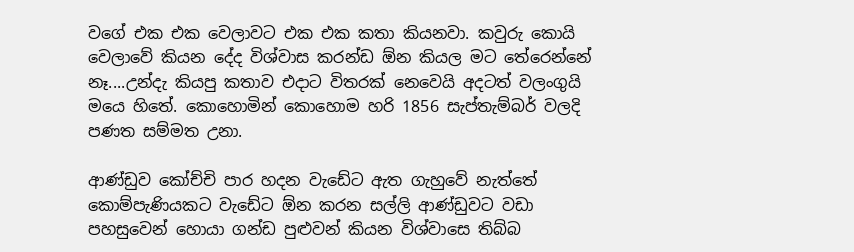වගේ එක එක වෙලාවට එක එක කතා කියනවා. කවුරු කොයි වෙලාවේ කියන දේද විශ්වාස කරන්ඩ ඕන කියල මට තේරෙන්නේ නෑ....උන්දැ කියපු කතාව එදාට විතරක් නෙවෙයි අදටත් වලංගුයි මයෙ හිතේ. කොහොමින් කොහොම හරි 1856 සැප්තැම්බර් වලදි පණත සම්මත උනා.

ආණ්ඩුව කෝච්චි පාර හදන වැඩේට ඇත ගැහුවේ නැත්තේ කොම්පැණියකට වැඩේට ඕන කරන සල්ලි ආණ්ඩුවට වඩා පහසුවෙන් හොයා ගන්ඩ පුළුවන් කියන විශ්වාසෙ තිබ්බ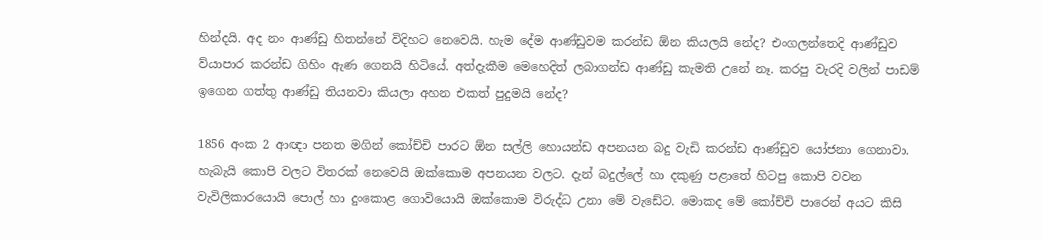හින්දයි. අද නං ආණ්ඩු හිතන්නේ විදිහට නෙවෙයි. හැම දේම ආණ්ඩුවම කරන්ඩ ඕන කියලයි නේද? එංගලන්තෙදි ආණ්ඩුව ව්යාපාර කරන්ඩ ගිහිං ඇණ ගෙනයි හිටියේ. අත්දැකීම මෙහෙදිත් ලබාගන්ඩ ආණ්ඩු කැමති උනේ නෑ. කරපු වැරදි වලින් පාඩම් ඉගෙන ගත්තු ආණ්ඩු තියනවා කියලා අහන එකත් පුදුමයි නේද?

1856 අංක 2 ආඥා පනත මගින් කෝච්චි පාරට ඕන සල්ලි හොයන්ඩ අපනයන බදු වැඩි කරන්ඩ ආණ්ඩුව යෝජනා ගෙනාවා. හැබැයි කොපි වලට විතරක් නෙවෙයි ඔක්කොම අපනයන වලට. දැන් බදුල්ලේ හා දකුණු පළාතේ හිටපු කොපි වවන වැවිලිකාරයොයි පොල් හා දුංකොළ ගොවියොයි ඔක්කොම විරුද්ධ උනා මේ වැඩේට. මොකද මේ කෝච්චි පාරෙන් අයට කිසි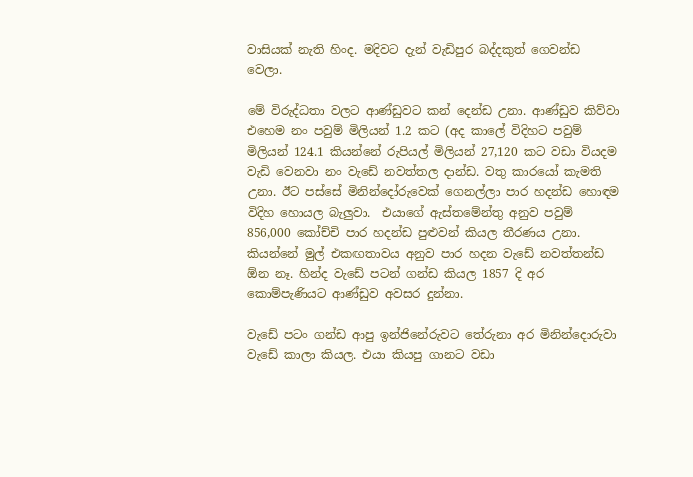වාසියක් නැති හිංද. මදිවට දැන් වැඩිපුර බද්දකුත් ගෙවන්ඩ වෙලා.

මේ විරුද්ධතා වලට ආණ්ඩුවට කන් දෙන්ඩ උනා. ආණ්ඩුව කිව්වා එහෙම නං පවුම් මිලියන් 1.2 කට (අද කාලේ විදිහට පවුම් මිලියන් 124.1 කියන්නේ රුපියල් මිලියන් 27,120 කට වඩා වියදම වැඩි වෙනවා නං වැඩේ නවත්තල දාන්ඩ. වතු කාරයෝ කැමති උනා. ඊට පස්සේ මිනින්දෝරුවෙක් ගෙනල්ලා පාර හදන්ඩ හොඳම විදිහ හොයල බැලුවා.  එයාගේ ඇස්තමේන්තු අනුව පවුම් 856,000 කෝච්චි පාර හදන්ඩ පුළුවන් කියල තීරණය උනා. කියන්නේ මුල් එකඟතාවය අනුව පාර හදන වැඩේ නවත්තන්ඩ ඕන නෑ. හින්ද වැඩේ පටන් ගන්ඩ කියල 1857 දි අර කොම්පැණියට ආණ්ඩුව අවසර දුන්නා.

වැඩේ පටං ගන්ඩ ආපු ඉන්ජිනේරුවට තේරුනා අර මිනින්දොරුවා වැඩේ කාලා කියල. එයා කියපු ගානට වඩා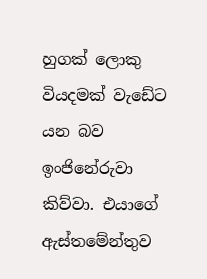හුගක් ලොකු වියදමක් වැඩේට යන බව ඉංජිනේරුවා කිව්වා. එයාගේ ඇස්තමේන්තුව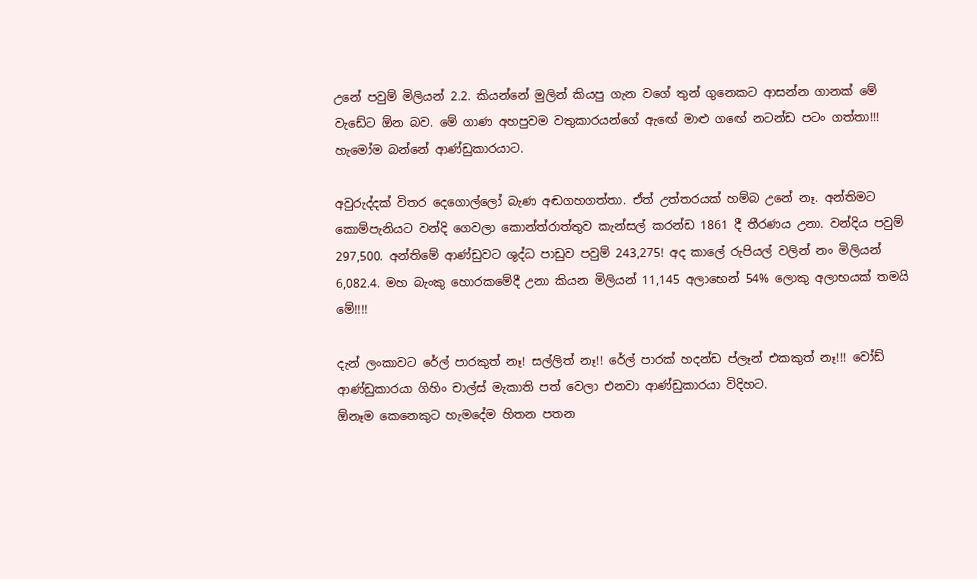උනේ පවුම් මිලියන් 2.2. කියන්නේ මුලින් කියපු ගැන වගේ තුන් ගුනෙකට ආසන්න ගානක් මේ වැඩේට ඕන බව. මේ ගාණ අහපුවම වතුකාරයන්ගේ ඇඟේ මාළු ගඟේ නටන්ඩ පටං ගත්තා!!! හැමෝම බන්නේ ආණ්ඩුකාරයාට.

අවුරුද්දක් විතර දෙගොල්ලෝ බැණ අඬගහගත්තා. ඒත් උත්තරයක් හම්බ උනේ නෑ. අන්තිමට කොම්පැනියට වන්දි ගෙවලා කොන්ත්රාත්තුව කැන්සල් කරන්ඩ 1861 දී තීරණය උනා. වන්දිය පවුම් 297,500. අන්තිමේ ආණ්ඩුවට ශුද්ධ පාඩුව පවුම් 243,275! අද කාලේ රුපියල් වලින් නං මිලියන් 6,082.4. මහ බැංකු හොරකමේදී උනා කියන මිලියන් 11,145 අලාභෙන් 54% ලොකු අලාභයක් තමයි මේ!!!!

දැන් ලංකාවට රේල් පාරකුත් නෑ! සල්ලිත් නෑ!! රේල් පාරක් හදන්ඩ ප්ලෑන් එකකුත් නෑ!!! වෝඩ් ආණ්ඩුකාරයා ගිහිං චාල්ස් මැකාති පත් වෙලා එනවා ආණ්ඩුකාරයා විදිහට.
ඕනෑම කෙනෙකුට හැමදේම හිතන පතන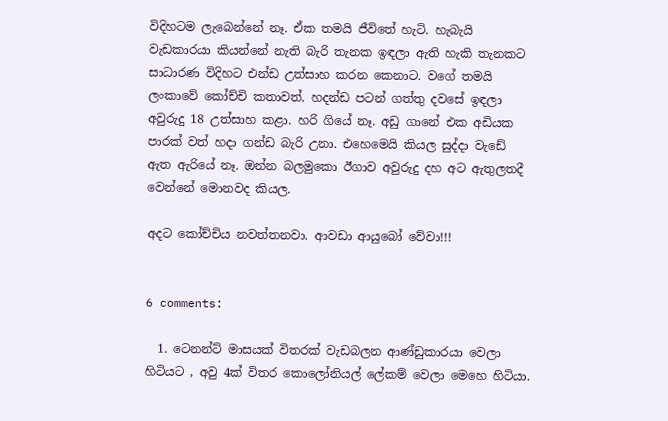විදිහටම ලැබෙන්නේ නෑ. ඒක තමයි ජීවිතේ හැටි. හැබැයි වැඩකාරයා කියන්නේ නැති බැරි තැනක ඉඳලා ඇති හැකි තැනකට සාධාරණ විදිහට එන්ඩ උත්සාහ කරන කෙනාට. වගේ තමයි ලංකාවේ කෝච්චි කතාවත්. හදන්ඩ පටන් ගත්තු දවසේ ඉඳලා අවුරුදු 18 උත්සාහ කළා. හරි ගියේ නෑ. අඩු ගානේ එක අඩියක පාරක් වත් හදා ගන්ඩ බැරි උනා. එහෙමෙයි කියල සුද්දා වැඩේ ඇත ඇරියේ නෑ. ඔන්න බලමුකො ඊගාව අවුරුදු දහ අට ඇතුලතදී වෙන්නේ මොනවද කියල.

අදට කෝච්චිය නවත්තනවා. ආවඩා ආයුබෝ වේවා!!!


6 comments:

  1. ටෙනන්ට් මාසයක් විතරක් වැඩබලන ආණ්ඩුකාරයා වෙලා හිටියට , අවු 4ක් විතර කොලෝනියල් ලේකම් වෙලා මෙහෙ හිටියා.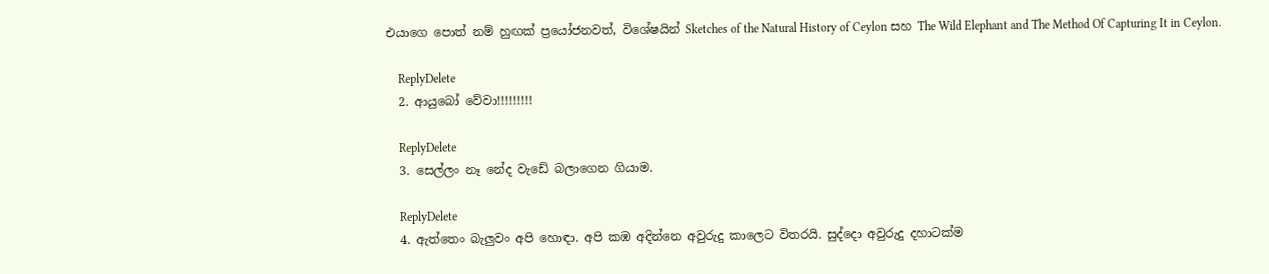එයාගෙ පොත් නම් හුඟක් ප්‍රයෝජනවත්, විශේෂයින් Sketches of the Natural History of Ceylon සහ The Wild Elephant and The Method Of Capturing It in Ceylon.

    ReplyDelete
  2. ආයුබෝ වේවා!!!!!!!!!

    ReplyDelete
  3. සෙල්ලං නෑ නේද වැඩේ බලාගෙන ගියාම.

    ReplyDelete
  4. ඇත්තෙං බැලුවං අපි හොඳා. අපි කඹ අදින්නෙ අවුරුදු කාලෙට විතරයි. සුද්දො අවුරුදු දහාටක්ම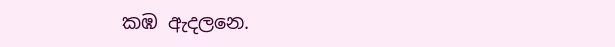කඹ ඇදලනෙ.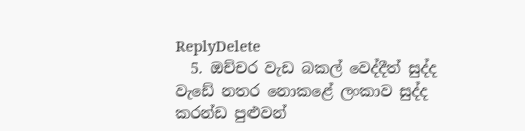ReplyDelete
  5. ඔච්චර වැඩ බකල් වෙද්දීත් සුද්ද වැඩේ නතර නොකළේ ලංකාව සුද්ද කරන්ඩ පුළුවන්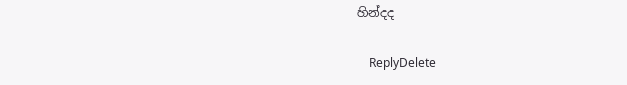හින්දද

    ReplyDelete